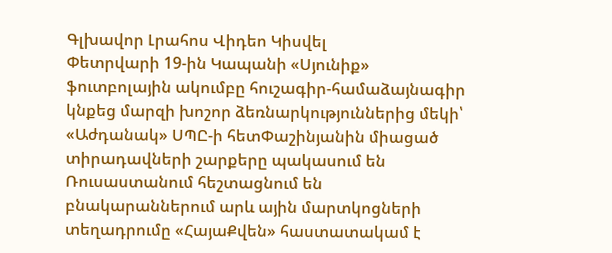Գլխավոր Լրահոս Վիդեո Կիսվել
Փետրվարի 19-ին Կապանի «Սյունիք» ֆուտբոլային ակումբը հուշագիր-համաձայնագիր կնքեց մարզի խոշոր ձեռնարկություններից մեկի՝ «Աժդանակ» ՍՊԸ-ի հետՓաշինյանին միացած տիրադավների շարքերը պակասում են Ռուսաստանում հեշտացնում են բնակարաններում արև ային մարտկոցների տեղադրումը «ՀայաՔվեն» հաստատակամ է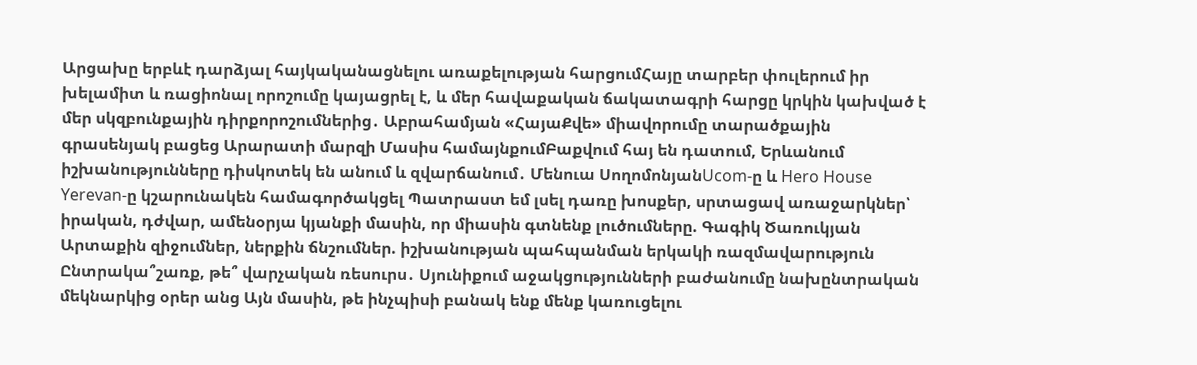Արցախը երբևէ դարձյալ հայկականացնելու առաքելության հարցումՀայը տարբեր փուլերում իր խելամիտ և ռացիոնալ որոշումը կայացրել է, և մեր հավաքական ճակատագրի հարցը կրկին կախված է մեր սկզբունքային դիրքորոշումներից․ Աբրահամյան «ՀայաՔվե» միավորումը տարածքային գրասենյակ բացեց Արարատի մարզի Մասիս համայնքումԲաքվում հայ են դատում, Երևանում իշխանությունները դիսկոտեկ են անում և զվարճանում․ Մենուա ՍողոմոնյանUcom-ը և Hero House Yerevan-ը կշարունակեն համագործակցել Պատրաստ եմ լսել դառը խոսքեր, սրտացավ առաջարկներ՝ իրական, դժվար, ամենօրյա կյանքի մասին, որ միասին գտնենք լուծումները. Գագիկ Ծառուկյան Արտաքին զիջումներ, ներքին ճնշումներ. իշխանության պահպանման երկակի ռազմավարություն Ընտրակա՞շառք, թե՞ վարչական ռեսուրս․ Սյունիքում աջակցությունների բաժանումը նախընտրական մեկնարկից օրեր անց Այն մասին, թե ինչպիսի բանակ ենք մենք կառուցելու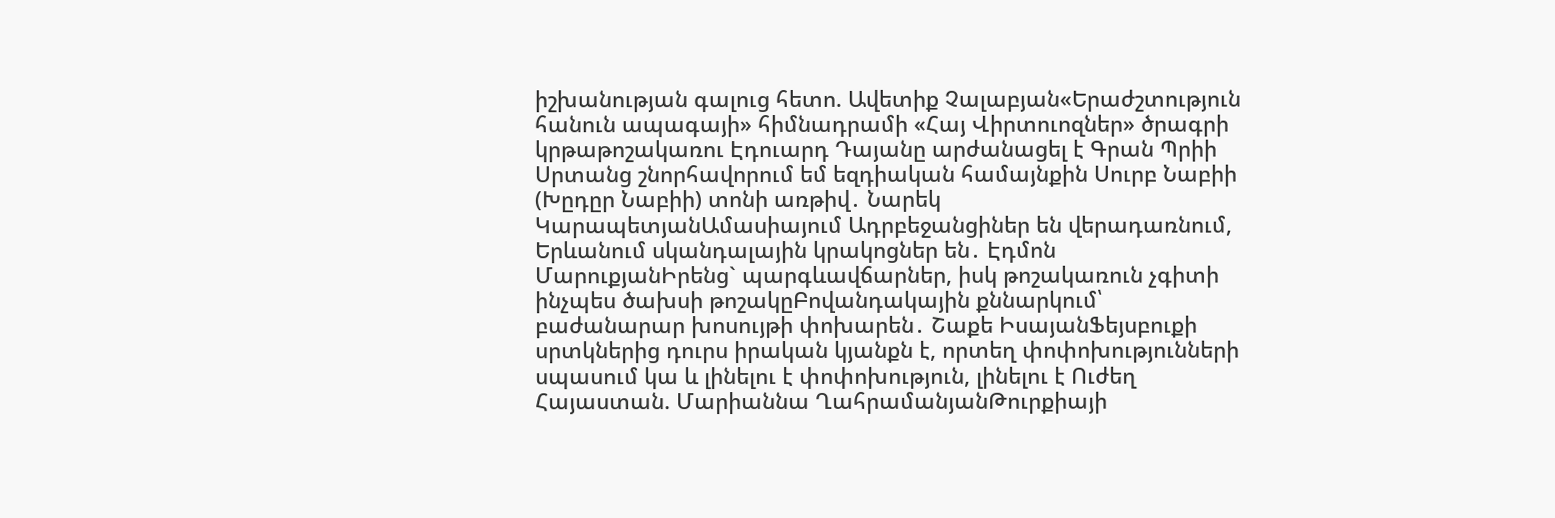իշխանության գալուց հետո. Ավետիք Չալաբյան«Երաժշտություն հանուն ապագայի» հիմնադրամի «Հայ Վիրտուոզներ» ծրագրի կրթաթոշակառու Էդուարդ Դայանը արժանացել է Գրան Պրիի Սրտանց շնորհավորում եմ եզդիական համայնքին Սուրբ Նաբիի (Խըդըր Նաբիի) տոնի առթիվ․ Նարեկ ԿարապետյանԱմասիայում Ադրբեջանցիներ են վերադառնում, Երևանում սկանդալային կրակոցներ են․ Էդմոն ՄարուքյանԻրենց` պարգևավճարներ, իսկ թոշակառուն չգիտի ինչպես ծախսի թոշակըԲովանդակային քննարկում՝ բաժանարար խոսույթի փոխարեն․ Շաքե ԻսայանՖեյսբուքի սրտկներից դուրս իրական կյանքն է, որտեղ փոփոխությունների սպասում կա և լինելու է փոփոխություն, լինելու է Ուժեղ Հայաստան. Մարիաննա ՂահրամանյանԹուրքիայի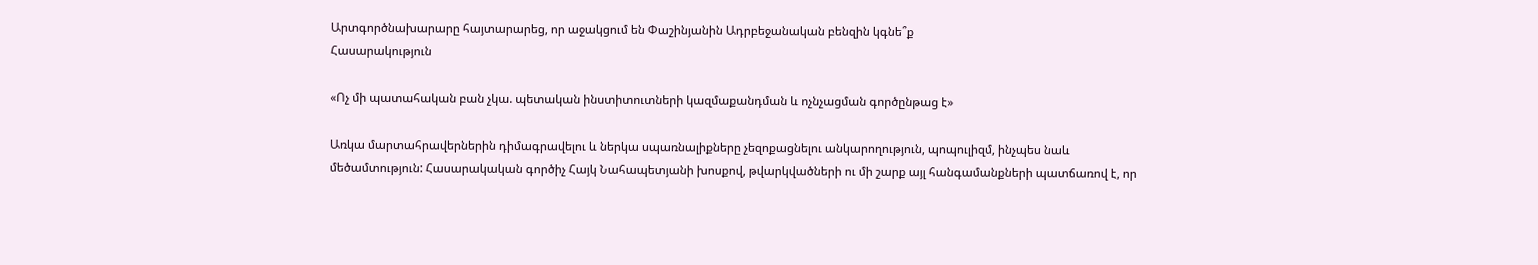Արտգործնախարարը հայտարարեց, որ աջակցում են Փաշինյանին Ադրբեջանական բենզին կգնե՞ք
Հասարակություն

«Ոչ մի պատահական բան չկա. պետական ինստիտուտների կազմաքանդման և ոչնչացման գործընթաց է»

Առկա մարտահրավերներին դիմագրավելու և ներկա սպառնալիքները չեզոքացնելու անկարողություն, պոպուլիզմ, ինչպես նաև մեծամտություն: Հասարակական գործիչ Հայկ Նահապետյանի խոսքով, թվարկվածների ու մի շարք այլ հանգամանքների պատճառով է, որ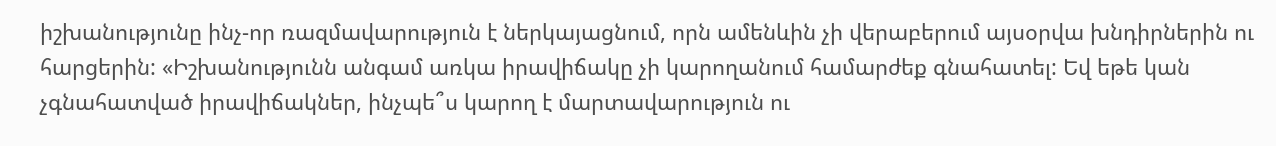իշխանությունը ինչ-որ ռազմավարություն է ներկայացնում, որն ամենևին չի վերաբերում այսօրվա խնդիրներին ու հարցերին: «Իշխանությունն անգամ առկա իրավիճակը չի կարողանում համարժեք գնահատել: Եվ եթե կան չգնահատված իրավիճակներ, ինչպե՞ս կարող է մարտավարություն ու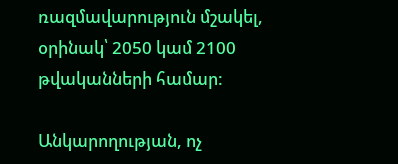ռազմավարություն մշակել, օրինակ՝ 2050 կամ 2100 թվականների համար:

Անկարողության, ոչ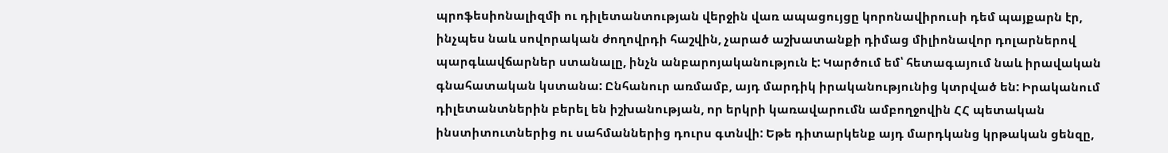պրոֆեսիոնալիզմի ու դիլետանտության վերջին վառ ապացույցը կորոնավիրուսի դեմ պայքարն էր, ինչպես նաև սովորական ժողովրդի հաշվին, չարած աշխատանքի դիմաց միլիոնավոր դոլարներով պարգևավճարներ ստանալը, ինչն անբարոյականություն է: Կարծում եմ՝ հետագայում նաև իրավական գնահատական կստանա: Ընհանուր առմամբ, այդ մարդիկ իրականությունից կտրված են: Իրականում դիլետանտներին բերել են իշխանության, որ երկրի կառավարումն ամբողջովին ՀՀ պետական ինստիտուտներից ու սահմաններից դուրս գտնվի: Եթե դիտարկենք այդ մարդկանց կրթական ցենզը,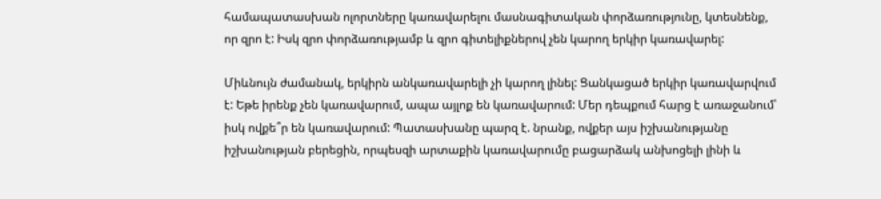համապատասխան ոլորտները կառավարելու մասնագիտական փորձառությունը, կտեսնենք, որ զրո է: Իսկ զրո փորձառությամբ և զրո գիտելիքներով չեն կարող երկիր կառավարել:

Միևնույն ժամանակ, երկիրն անկառավարելի չի կարող լինել: Ցանկացած երկիր կառավարվում է: Եթե իրենք չեն կառավարում, ապա այլոք են կառավարում: Մեր դեպքում հարց է առաջանում՝ իսկ ովքե՞ր են կառավարում: Պատասխանը պարզ է. նրանք, ովքեր այս իշխանությանը իշխանության բերեցին, որպեսզի արտաքին կառավարումը բացարձակ անխոցելի լինի և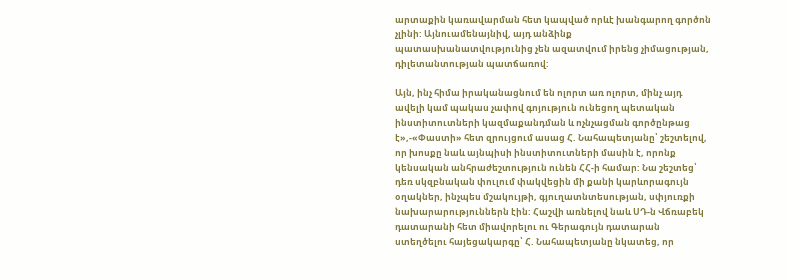արտաքին կառավարման հետ կապված որևէ խանգարող գործոն չլինի: Այնուամենայնիվ, այդ անձինք պատասխանատվությունից չեն ազատվում իրենց չիմացության, դիլետանտության պատճառով:

Այն, ինչ հիմա իրականացնում են ոլորտ առ ոլորտ, մինչ այդ ավելի կամ պակաս չափով գոյություն ունեցող պետական ինստիտուտների կազմաքանդման և ոչնչացման գործընթաց է»,-«Փաստի» հետ զրույցում ասաց Հ. Նահապետյանը՝ շեշտելով, որ խոսքը նաև այնպիսի ինստիտուտների մասին է, որոնք կենսական անհրաժեշտություն ունեն ՀՀ-ի համար: Նա շեշտեց՝ դեռ սկզբնական փուլում փակվեցին մի քանի կարևորագույն օղակներ, ինչպես մշակույթի, գյուղատնտեսության, սփյուռքի նախարարություններն էին: Հաշվի առնելով նաև ՍԴ-ն Վճռաբեկ դատարանի հետ միավորելու ու Գերագույն դատարան ստեղծելու հայեցակարգը՝ Հ. Նահապետյանը նկատեց, որ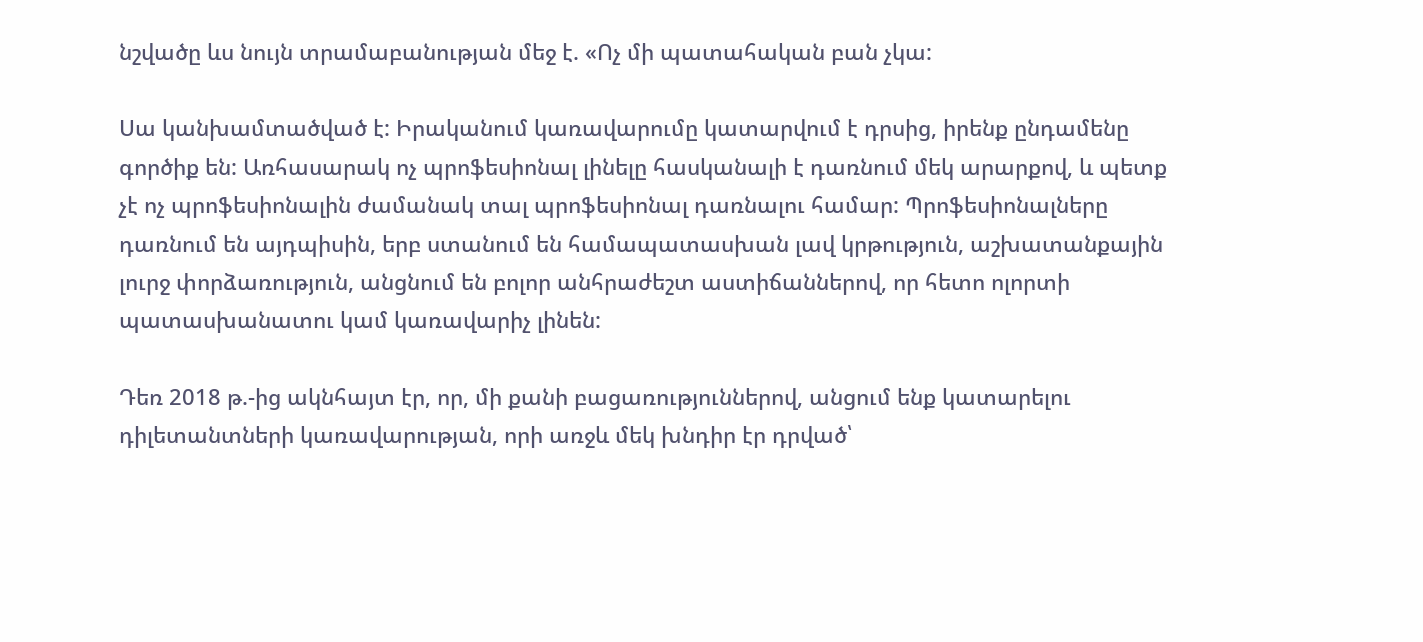նշվածը ևս նույն տրամաբանության մեջ է. «Ոչ մի պատահական բան չկա:

Սա կանխամտածված է: Իրականում կառավարումը կատարվում է դրսից, իրենք ընդամենը գործիք են: Առհասարակ ոչ պրոֆեսիոնալ լինելը հասկանալի է դառնում մեկ արարքով, և պետք չէ ոչ պրոֆեսիոնալին ժամանակ տալ պրոֆեսիոնալ դառնալու համար: Պրոֆեսիոնալները դառնում են այդպիսին, երբ ստանում են համապատասխան լավ կրթություն, աշխատանքային լուրջ փորձառություն, անցնում են բոլոր անհրաժեշտ աստիճաններով, որ հետո ոլորտի պատասխանատու կամ կառավարիչ լինեն:

Դեռ 2018 թ.-ից ակնհայտ էր, որ, մի քանի բացառություններով, անցում ենք կատարելու դիլետանտների կառավարության, որի առջև մեկ խնդիր էր դրված՝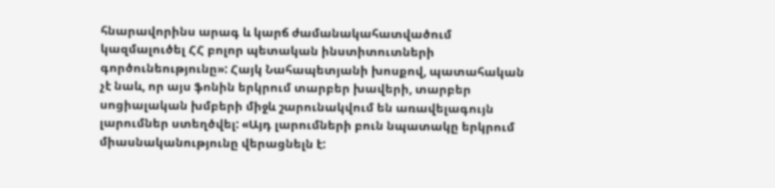հնարավորինս արագ և կարճ ժամանակահատվածում կազմալուծել ՀՀ բոլոր պետական ինստիտուտների գործունեությունը»: Հայկ Նահապետյանի խոսքով, պատահական չէ նաև, որ այս ֆոնին երկրում տարբեր խավերի, տարբեր սոցիալական խմբերի միջև շարունակվում են առավելագույն լարումներ ստեղծվել: «Այդ լարումների բուն նպատակը երկրում միասնականությունը վերացնելն է: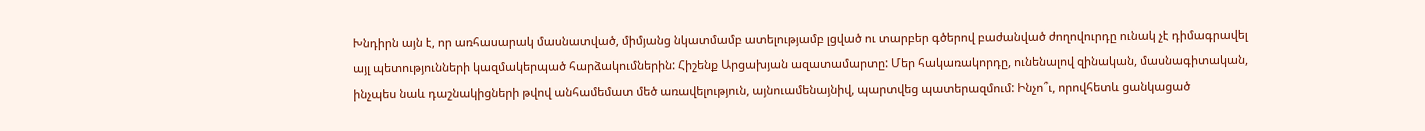Խնդիրն այն է, որ առհասարակ մասնատված, միմյանց նկատմամբ ատելությամբ լցված ու տարբեր գծերով բաժանված ժողովուրդը ունակ չէ դիմագրավել այլ պետությունների կազմակերպած հարձակումներին: Հիշենք Արցախյան ազատամարտը: Մեր հակառակորդը, ունենալով զինական, մասնագիտական, ինչպես նաև դաշնակիցների թվով անհամեմատ մեծ առավելություն, այնուամենայնիվ, պարտվեց պատերազմում: Ինչո՞ւ, որովհետև ցանկացած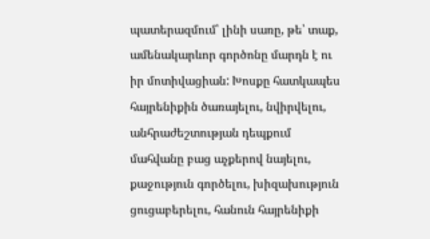պատերազմում՝ լինի սառը, թե՝ տաք, ամենակարևոր գործոնը մարդն է ու իր մոտիվացիան: Խոսքը հատկապես հայրենիքին ծառայելու, նվիրվելու, անհրաժեշտության դեպքում մահվանը բաց աչքերով նայելու, քաջություն գործելու, խիզախություն ցուցաբերելու, հանուն հայրենիքի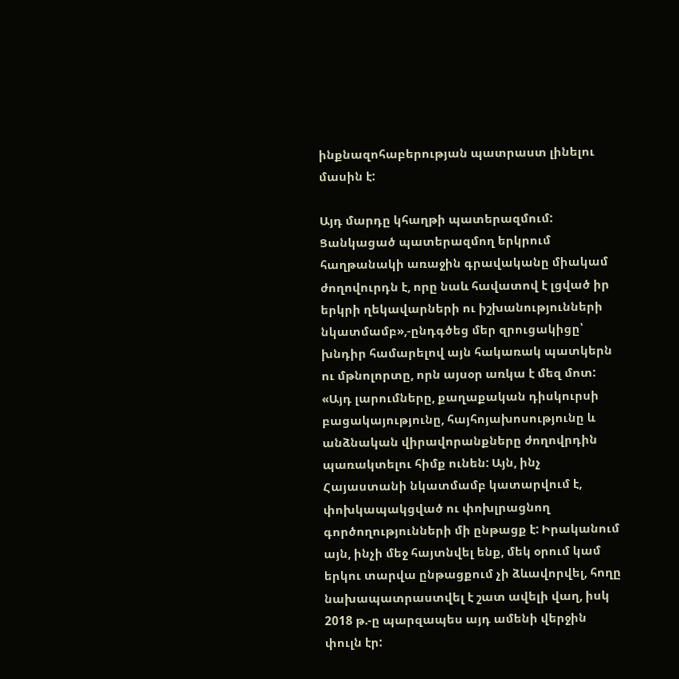ինքնազոհաբերության պատրաստ լինելու մասին է:

Այդ մարդը կհաղթի պատերազմում: Ցանկացած պատերազմող երկրում հաղթանակի առաջին գրավականը միակամ ժողովուրդն է, որը նաև հավատով է լցված իր երկրի ղեկավարների ու իշխանությունների նկատմամբ»,-ընդգծեց մեր զրուցակիցը՝ խնդիր համարելով այն հակառակ պատկերն ու մթնոլորտը, որն այսօր առկա է մեզ մոտ: «Այդ լարումները, քաղաքական դիսկուրսի բացակայությունը, հայհոյախոսությունը և անձնական վիրավորանքները ժողովրդին պառակտելու հիմք ունեն: Այն, ինչ Հայաստանի նկատմամբ կատարվում է, փոխկապակցված ու փոխլրացնող գործողությունների մի ընթացք է: Իրականում այն, ինչի մեջ հայտնվել ենք, մեկ օրում կամ երկու տարվա ընթացքում չի ձևավորվել, հողը նախապատրաստվել է շատ ավելի վաղ, իսկ 2018 թ.-ը պարզապես այդ ամենի վերջին փուլն էր: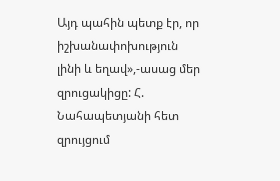Այդ պահին պետք էր, որ իշխանափոխություն լինի և եղավ»,-ասաց մեր զրուցակիցը: Հ. Նահապետյանի հետ զրույցում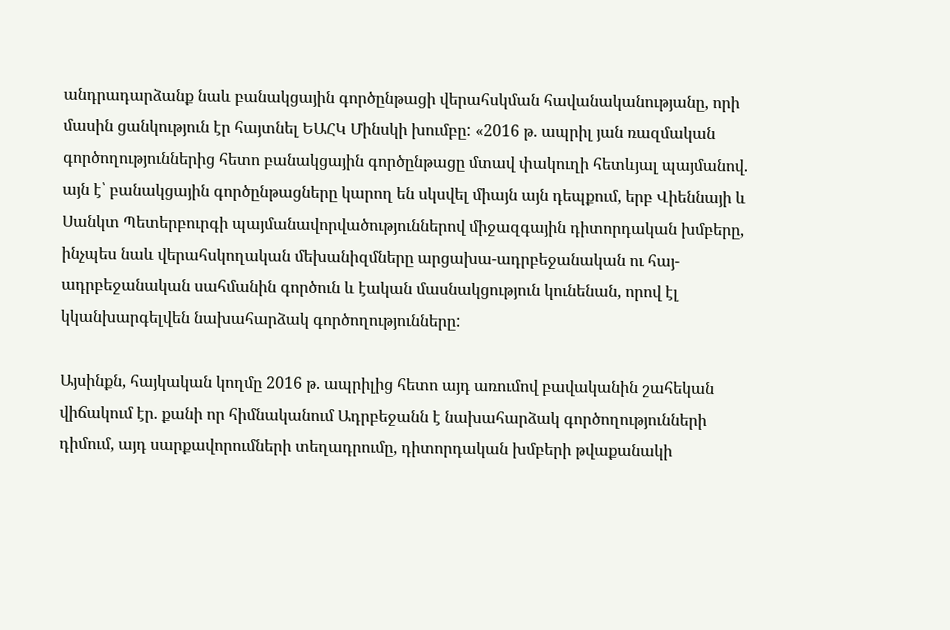անդրադարձանք նաև բանակցային գործընթացի վերահսկման հավանականությանը, որի մասին ցանկություն էր հայտնել ԵԱՀԿ Մինսկի խումբը: «2016 թ. ապրիլ յան ռազմական գործողություններից հետո բանակցային գործընթացը մտավ փակուղի հետևյալ պայմանով. այն է՝ բանակցային գործընթացները կարող են սկսվել միայն այն դեպքում, երբ Վիեննայի և Սանկտ Պետերբուրգի պայմանավորվածություններով միջազգային դիտորդական խմբերը, ինչպես նաև վերահսկողական մեխանիզմները արցախա-ադրբեջանական ու հայ-ադրբեջանական սահմանին գործուն և էական մասնակցություն կունենան, որով էլ կկանխարգելվեն նախահարձակ գործողությունները:

Այսինքն, հայկական կողմը 2016 թ. ապրիլից հետո այդ առումով բավականին շահեկան վիճակում էր. քանի որ հիմնականում Ադրբեջանն է նախահարձակ գործողությունների դիմում, այդ սարքավորումների տեղադրումը, դիտորդական խմբերի թվաքանակի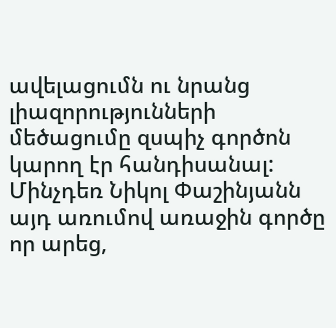ավելացումն ու նրանց լիազորությունների մեծացումը զսպիչ գործոն կարող էր հանդիսանալ: Մինչդեռ Նիկոլ Փաշինյանն այդ առումով առաջին գործը որ արեց,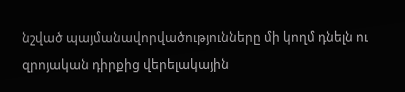նշված պայմանավորվածությունները մի կողմ դնելն ու զրոյական դիրքից վերելակային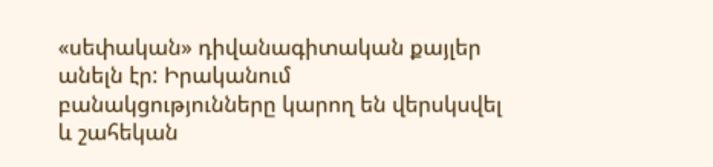«սեփական» դիվանագիտական քայլեր անելն էր: Իրականում բանակցությունները կարող են վերսկսվել և շահեկան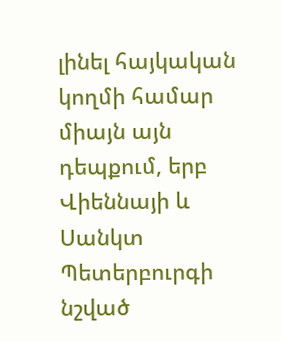լինել հայկական կողմի համար միայն այն դեպքում, երբ Վիեննայի և Սանկտ Պետերբուրգի նշված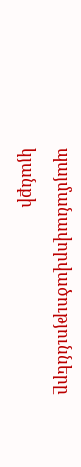պայմանավորվածությունները կյանքի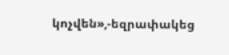կոչվեն»,-եզրափակեց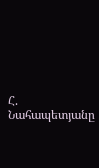Հ. Նահապետյանը